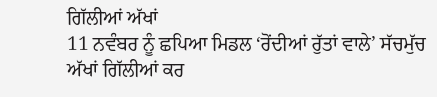ਗਿੱਲੀਆਂ ਅੱਖਾਂ
11 ਨਵੰਬਰ ਨੂੰ ਛਪਿਆ ਮਿਡਲ ‘ਰੋਂਦੀਆਂ ਰੁੱਤਾਂ ਵਾਲੇ’ ਸੱਚਮੁੱਚ ਅੱਖਾਂ ਗਿੱਲੀਆਂ ਕਰ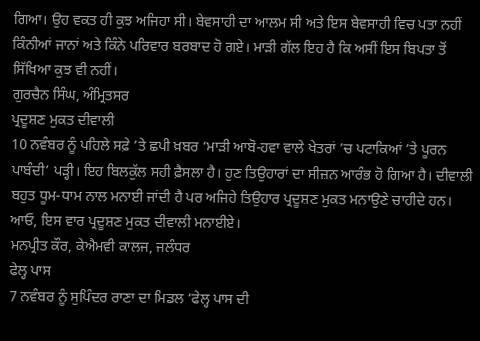ਗਿਆ। ਉਹ ਵਕਤ ਹੀ ਕੁਝ ਅਜਿਹਾ ਸੀ। ਬੇਵਸਾਹੀ ਦਾ ਆਲਮ ਸੀ ਅਤੇ ਇਸ ਬੇਵਸਾਹੀ ਵਿਚ ਪਤਾ ਨਹੀਂ ਕਿੰਨੀਆਂ ਜਾਨਾਂ ਅਤੇ ਕਿੰਨੇ ਪਰਿਵਾਰ ਬਰਬਾਦ ਹੋ ਗਏ। ਮਾੜੀ ਗੱਲ ਇਹ ਹੈ ਕਿ ਅਸੀਂ ਇਸ ਬਿਪਤਾ ਤੋਂ ਸਿੱਖਿਆ ਕੁਝ ਵੀ ਨਹੀਂ।
ਗੁਰਚੈਨ ਸਿੰਘ, ਅੰਮ੍ਰਿਤਸਰ
ਪ੍ਰਦੂਸ਼ਣ ਮੁਕਤ ਦੀਵਾਲੀ
10 ਨਵੰਬਰ ਨੂੰ ਪਹਿਲੇ ਸਫ਼ੇ ’ਤੇ ਛਪੀ ਖ਼ਬਰ ‘ਮਾੜੀ ਆਬੋ-ਹਵਾ ਵਾਲੇ ਖੇਤਰਾਂ ’ਚ ਪਟਾਕਿਆਂ ’ਤੇ ਪੂਰਨ ਪਾਬੰਦੀ’ ਪੜ੍ਹੀ। ਇਹ ਬਿਲਕੁੱਲ ਸਹੀ ਫ਼ੈਸਲਾ ਹੈ। ਹੁਣ ਤਿਉਹਾਰਾਂ ਦਾ ਸੀਜ਼ਨ ਆਰੰਭ ਹੋ ਗਿਆ ਹੈ। ਦੀਵਾਲੀ ਬਹੁਤ ਧੂਮ-ਧਾਮ ਨਾਲ ਮਨਾਈ ਜਾਂਦੀ ਹੈ ਪਰ ਅਜਿਹੇ ਤਿਉਹਾਰ ਪ੍ਰਦੂਸ਼ਣ ਮੁਕਤ ਮਨਾਉਣੇ ਚਾਹੀਦੇ ਹਨ। ਆਓ, ਇਸ ਵਾਰ ਪ੍ਰਦੂਸ਼ਣ ਮੁਕਤ ਦੀਵਾਲੀ ਮਨਾਈਏ।
ਮਨਪ੍ਰੀਤ ਕੌਰ, ਕੇਐਮਵੀ ਕਾਲਜ, ਜਲੰਧਰ
ਫੇਲ੍ਹ ਪਾਸ
7 ਨਵੰਬਰ ਨੂੰ ਸੁਪਿੰਦਰ ਰਾਣਾ ਦਾ ਮਿਡਲ ‘ਫੇਲ੍ਹ ਪਾਸ ਦੀ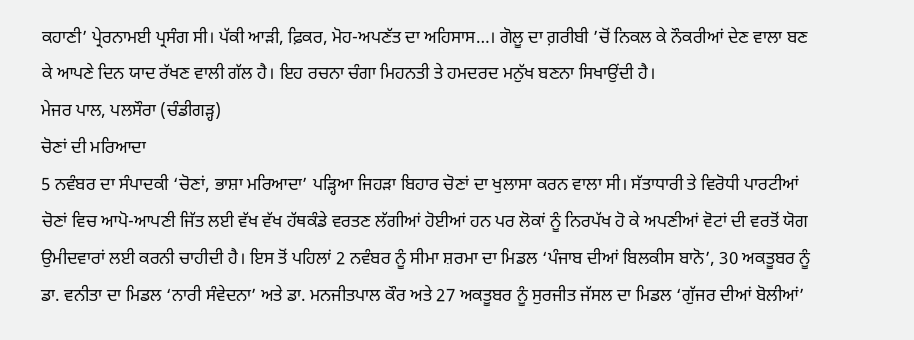ਕਹਾਣੀ’ ਪ੍ਰੇਰਨਾਮਈ ਪ੍ਰਸੰਗ ਸੀ। ਪੱਕੀ ਆੜੀ, ਫ਼ਿਕਰ, ਮੋਹ-ਅਪਣੱਤ ਦਾ ਅਹਿਸਾਸ…। ਗੋਲੂ ਦਾ ਗ਼ਰੀਬੀ ’ਚੋਂ ਨਿਕਲ ਕੇ ਨੌਕਰੀਆਂ ਦੇਣ ਵਾਲਾ ਬਣ ਕੇ ਆਪਣੇ ਦਿਨ ਯਾਦ ਰੱਖਣ ਵਾਲੀ ਗੱਲ ਹੈ। ਇਹ ਰਚਨਾ ਚੰਗਾ ਮਿਹਨਤੀ ਤੇ ਹਮਦਰਦ ਮਨੁੱਖ ਬਣਨਾ ਸਿਖਾਉਂਦੀ ਹੈ।
ਮੇਜਰ ਪਾਲ, ਪਲਸੌਰਾ (ਚੰਡੀਗੜ੍ਹ)
ਚੋਣਾਂ ਦੀ ਮਰਿਆਦਾ
5 ਨਵੰਬਰ ਦਾ ਸੰਪਾਦਕੀ ‘ਚੋਣਾਂ, ਭਾਸ਼ਾ ਮਰਿਆਦਾ’ ਪੜ੍ਹਿਆ ਜਿਹੜਾ ਬਿਹਾਰ ਚੋਣਾਂ ਦਾ ਖੁਲਾਸਾ ਕਰਨ ਵਾਲਾ ਸੀ। ਸੱਤਾਧਾਰੀ ਤੇ ਵਿਰੋਧੀ ਪਾਰਟੀਆਂ ਚੋਣਾਂ ਵਿਚ ਆਪੋ-ਆਪਣੀ ਜਿੱਤ ਲਈ ਵੱਖ ਵੱਖ ਹੱਥਕੰਡੇ ਵਰਤਣ ਲੱਗੀਆਂ ਹੋਈਆਂ ਹਨ ਪਰ ਲੋਕਾਂ ਨੂੰ ਨਿਰਪੱਖ ਹੋ ਕੇ ਅਪਣੀਆਂ ਵੋਟਾਂ ਦੀ ਵਰਤੋਂ ਯੋਗ ਉਮੀਦਵਾਰਾਂ ਲਈ ਕਰਨੀ ਚਾਹੀਦੀ ਹੈ। ਇਸ ਤੋਂ ਪਹਿਲਾਂ 2 ਨਵੰਬਰ ਨੂੰ ਸੀਮਾ ਸ਼ਰਮਾ ਦਾ ਮਿਡਲ ‘ਪੰਜਾਬ ਦੀਆਂ ਬਿਲਕੀਸ ਬਾਨੋ’, 30 ਅਕਤੂਬਰ ਨੂੰ ਡਾ. ਵਨੀਤਾ ਦਾ ਮਿਡਲ ‘ਨਾਰੀ ਸੰਵੇਦਨਾ’ ਅਤੇ ਡਾ. ਮਨਜੀਤਪਾਲ ਕੌਰ ਅਤੇ 27 ਅਕਤੂਬਰ ਨੂੰ ਸੁਰਜੀਤ ਜੱਸਲ ਦਾ ਮਿਡਲ ‘ਗੁੱਜਰ ਦੀਆਂ ਬੋਲੀਆਂ’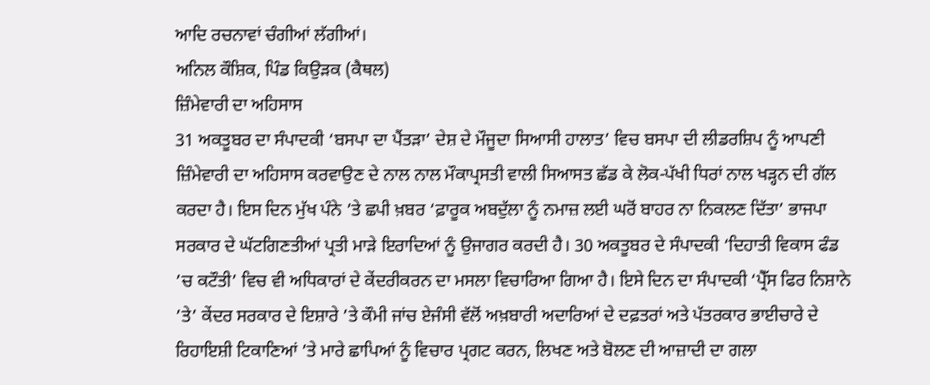ਆਦਿ ਰਚਨਾਵਾਂ ਚੰਗੀਆਂ ਲੱਗੀਆਂ।
ਅਨਿਲ ਕੌਸ਼ਿਕ, ਪਿੰਡ ਕਿਉੜਕ (ਕੈਥਲ)
ਜ਼ਿੰਮੇਵਾਰੀ ਦਾ ਅਹਿਸਾਸ
31 ਅਕਤੂਬਰ ਦਾ ਸੰਪਾਦਕੀ ‘ਬਸਪਾ ਦਾ ਪੈਂਤੜਾ’ ਦੇਸ਼ ਦੇ ਮੌਜੂਦਾ ਸਿਆਸੀ ਹਾਲਾਤ’ ਵਿਚ ਬਸਪਾ ਦੀ ਲੀਡਰਸ਼ਿਪ ਨੂੰ ਆਪਣੀ ਜ਼ਿੰਮੇਵਾਰੀ ਦਾ ਅਹਿਸਾਸ ਕਰਵਾਉਣ ਦੇ ਨਾਲ ਨਾਲ ਮੌਕਾਪ੍ਰਸਤੀ ਵਾਲੀ ਸਿਆਸਤ ਛੱਡ ਕੇ ਲੋਕ-ਪੱਖੀ ਧਿਰਾਂ ਨਾਲ ਖੜ੍ਹਨ ਦੀ ਗੱਲ ਕਰਦਾ ਹੈ। ਇਸ ਦਿਨ ਮੁੱਖ ਪੰਨੇ ’ਤੇ ਛਪੀ ਖ਼ਬਰ ‘ਫ਼ਾਰੂਕ ਅਬਦੁੱਲਾ ਨੂੰ ਨਮਾਜ਼ ਲਈ ਘਰੋਂ ਬਾਹਰ ਨਾ ਨਿਕਲਣ ਦਿੱਤਾ’ ਭਾਜਪਾ ਸਰਕਾਰ ਦੇ ਘੱਟਗਿਣਤੀਆਂ ਪ੍ਰਤੀ ਮਾੜੇ ਇਰਾਦਿਆਂ ਨੂੰ ਉਜਾਗਰ ਕਰਦੀ ਹੈ। 30 ਅਕਤੂਬਰ ਦੇ ਸੰਪਾਦਕੀ ‘ਦਿਹਾਤੀ ਵਿਕਾਸ ਫੰਡ ’ਚ ਕਟੌਤੀ’ ਵਿਚ ਵੀ ਅਧਿਕਾਰਾਂ ਦੇ ਕੇਂਦਰੀਕਰਨ ਦਾ ਮਸਲਾ ਵਿਚਾਰਿਆ ਗਿਆ ਹੈ। ਇਸੇ ਦਿਨ ਦਾ ਸੰਪਾਦਕੀ ‘ਪ੍ਰੈੱਸ ਫਿਰ ਨਿਸ਼ਾਨੇ ’ਤੇ’ ਕੇਂਦਰ ਸਰਕਾਰ ਦੇ ਇਸ਼ਾਰੇ ’ਤੇ ਕੌਮੀ ਜਾਂਚ ਏਜੰਸੀ ਵੱਲੋਂ ਅਖ਼ਬਾਰੀ ਅਦਾਰਿਆਂ ਦੇ ਦਫ਼ਤਰਾਂ ਅਤੇ ਪੱਤਰਕਾਰ ਭਾਈਚਾਰੇ ਦੇ ਰਿਹਾਇਸ਼ੀ ਟਿਕਾਣਿਆਂ ’ਤੇ ਮਾਰੇ ਛਾਪਿਆਂ ਨੂੰ ਵਿਚਾਰ ਪ੍ਰਗਟ ਕਰਨ, ਲਿਖਣ ਅਤੇ ਬੋਲਣ ਦੀ ਆਜ਼ਾਦੀ ਦਾ ਗਲਾ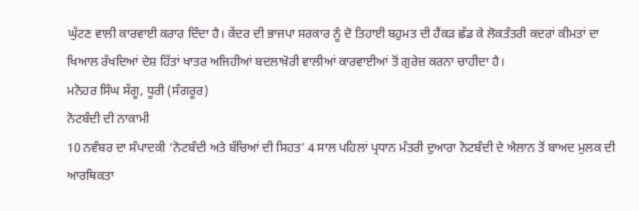ਘੁੱਟਣ ਵਾਲੀ ਕਾਰਵਾਈ ਕਰਾਰ ਦਿੰਦਾ ਹੈ। ਕੇਂਦਰ ਦੀ ਭਾਜਪਾ ਸਰਕਾਰ ਨੂੰ ਦੋ ਤਿਹਾਈ ਬਹੁਮਤ ਦੀ ਹੈਂਕੜ ਛੱਡ ਕੇ ਲੋਕਤੰਤਰੀ ਕਦਰਾਂ ਕੀਮਤਾਂ ਦਾ ਖਿਆਲ ਰੱਖਦਿਆਂ ਦੇਸ਼ ਹਿੱਤਾਂ ਖਾਤਰ ਅਜਿਹੀਆਂ ਬਦਲਾਖ਼ੋਰੀ ਵਾਲੀਆਂ ਕਾਰਵਾਈਆਂ ਤੋਂ ਗੁਰੇਜ਼ ਕਰਨਾ ਚਾਹੀਦਾ ਹੈ।
ਮਨੋਹਰ ਸਿੰਘ ਸੱਗੂ, ਧੂਰੀ (ਸੰਗਰੂਰ)
ਨੋਟਬੰਦੀ ਦੀ ਨਾਕਾਮੀ
10 ਨਵੰਬਰ ਦਾ ਸੰਪਾਦਕੀ ‘ਨੋਟਬੰਦੀ ਅਤੇ ਬੱਚਿਆਂ ਦੀ ਸਿਹਤ’ 4 ਸਾਲ ਪਹਿਲਾਂ ਪ੍ਰਧਾਨ ਮੰਤਰੀ ਦੁਆਰਾ ਨੋਟਬੰਦੀ ਦੇ ਐਲਾਨ ਤੋਂ ਬਾਅਦ ਮੁਲਕ ਦੀ ਆਰਥਿਕਤਾ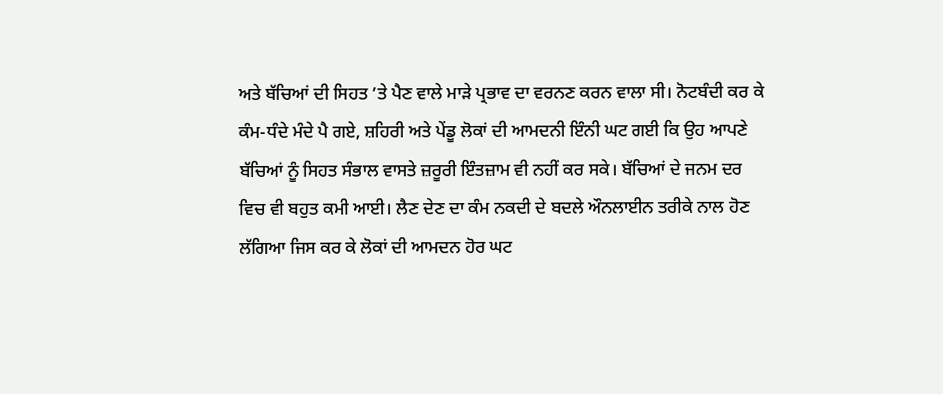ਅਤੇ ਬੱਚਿਆਂ ਦੀ ਸਿਹਤ ’ਤੇ ਪੈਣ ਵਾਲੇ ਮਾੜੇ ਪ੍ਰਭਾਵ ਦਾ ਵਰਨਣ ਕਰਨ ਵਾਲਾ ਸੀ। ਨੋਟਬੰਦੀ ਕਰ ਕੇ ਕੰਮ-ਧੰਦੇ ਮੰਦੇ ਪੈ ਗਏ, ਸ਼ਹਿਰੀ ਅਤੇ ਪੇਂਡੂ ਲੋਕਾਂ ਦੀ ਆਮਦਨੀ ਇੰਨੀ ਘਟ ਗਈ ਕਿ ਉਹ ਆਪਣੇ ਬੱਚਿਆਂ ਨੂੰ ਸਿਹਤ ਸੰਭਾਲ ਵਾਸਤੇ ਜ਼ਰੂਰੀ ਇੰਤਜ਼ਾਮ ਵੀ ਨਹੀਂ ਕਰ ਸਕੇ। ਬੱਚਿਆਂ ਦੇ ਜਨਮ ਦਰ ਵਿਚ ਵੀ ਬਹੁਤ ਕਮੀ ਆਈ। ਲੈਣ ਦੇਣ ਦਾ ਕੰਮ ਨਕਦੀ ਦੇ ਬਦਲੇ ਔਨਲਾਈਨ ਤਰੀਕੇ ਨਾਲ ਹੋਣ ਲੱਗਿਆ ਜਿਸ ਕਰ ਕੇ ਲੋਕਾਂ ਦੀ ਆਮਦਨ ਹੋਰ ਘਟ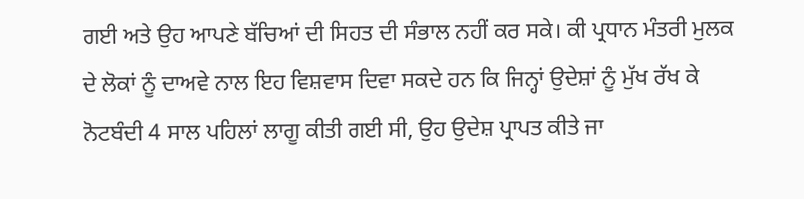ਗਈ ਅਤੇ ਉਹ ਆਪਣੇ ਬੱਚਿਆਂ ਦੀ ਸਿਹਤ ਦੀ ਸੰਭਾਲ ਨਹੀਂ ਕਰ ਸਕੇ। ਕੀ ਪ੍ਰਧਾਨ ਮੰਤਰੀ ਮੁਲਕ ਦੇ ਲੋਕਾਂ ਨੂੰ ਦਾਅਵੇ ਨਾਲ ਇਹ ਵਿਸ਼ਵਾਸ ਦਿਵਾ ਸਕਦੇ ਹਨ ਕਿ ਜਿਨ੍ਹਾਂ ਉਦੇਸ਼ਾਂ ਨੂੰ ਮੁੱਖ ਰੱਖ ਕੇ ਨੋਟਬੰਦੀ 4 ਸਾਲ ਪਹਿਲਾਂ ਲਾਗੂ ਕੀਤੀ ਗਈ ਸੀ, ਉਹ ਉਦੇਸ਼ ਪ੍ਰਾਪਤ ਕੀਤੇ ਜਾ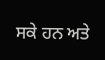ਸਕੇ ਹਨ ਅਤੇ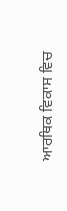ਆਰਥਿਕ ਵਿਕਾਸ ਵਿਚ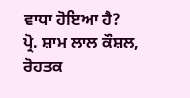ਵਾਧਾ ਹੋਇਆ ਹੈ?
ਪ੍ਰੋ. ਸ਼ਾਮ ਲਾਲ ਕੌਸ਼ਲ, ਰੋਹਤਕ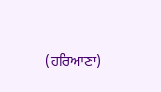(ਹਰਿਆਣਾ)